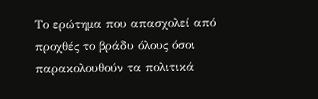Το ερώτημα που απασχολεί από προχθές το βράδυ όλους όσοι παρακολουθούν τα πολιτικά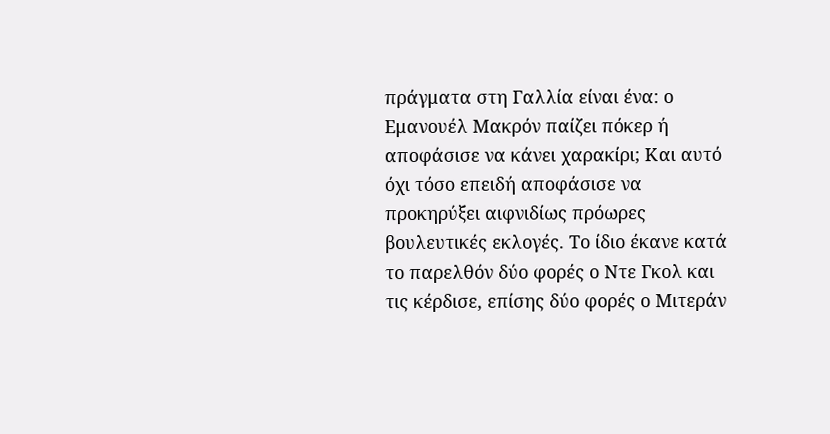πράγματα στη Γαλλία είναι ένα: ο Εμανουέλ Μακρόν παίζει πόκερ ή αποφάσισε να κάνει χαρακίρι; Και αυτό όχι τόσο επειδή αποφάσισε να προκηρύξει αιφνιδίως πρόωρες βουλευτικές εκλογές. Το ίδιο έκανε κατά το παρελθόν δύο φορές ο Ντε Γκολ και τις κέρδισε, επίσης δύο φορές ο Μιτεράν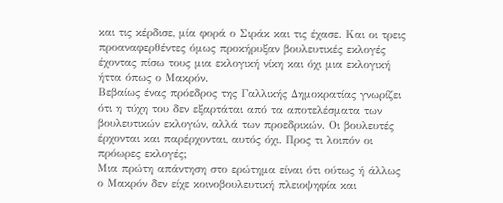και τις κέρδισε, μία φορά ο Σιράκ και τις έχασε. Και οι τρεις προαναφερθέντες όμως προκήρυξαν βουλευτικές εκλογές έχοντας πίσω τους μια εκλογική νίκη και όχι μια εκλογική ήττα όπως ο Μακρόν.
Βεβαίως ένας πρόεδρος της Γαλλικής Δημοκρατίας γνωρίζει ότι η τύχη του δεν εξαρτάται από τα αποτελέσματα των βουλευτικών εκλογών, αλλά των προεδρικών. Οι βουλευτές έρχονται και παρέρχονται, αυτός όχι. Προς τι λοιπόν οι πρόωρες εκλογές;
Μια πρώτη απάντηση στο ερώτημα είναι ότι ούτως ή άλλως ο Μακρόν δεν είχε κοινοβουλευτική πλειοψηφία και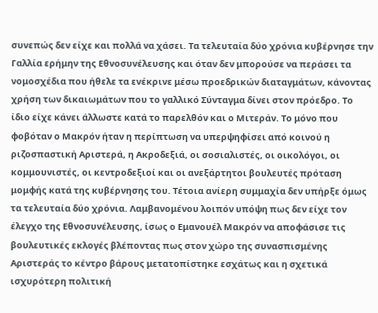συνεπώς δεν είχε και πολλά να χάσει. Τα τελευταία δύο χρόνια κυβέρνησε την Γαλλία ερήμην της Εθνοσυνέλευσης και όταν δεν μπορούσε να περάσει τα νομοσχέδια που ήθελε τα ενέκρινε μέσω προεδρικών διαταγμάτων, κάνοντας χρήση των δικαιωμάτων που το γαλλικό Σύνταγμα δίνει στον πρόεδρο. Το ίδιο είχε κάνει άλλωστε κατά το παρελθόν και ο Μιτεράν. Το μόνο που φοβόταν ο Μακρόν ήταν η περίπτωση να υπερψηφίσει από κοινού η ριζοσπαστική Αριστερά, η Ακροδεξιά, οι σοσιαλιστές, οι οικολόγοι, οι κομμουνιστές, οι κεντροδεξιοί και οι ανεξάρτητοι βουλευτές πρόταση μομφής κατά της κυβέρνησης του. Τέτοια ανίερη συμμαχία δεν υπήρξε όμως τα τελευταία δύο χρόνια. Λαμβανομένου λοιπόν υπόψη πως δεν είχε τον έλεγχο της Εθνοσυνέλευσης, ίσως ο Εμανουέλ Μακρόν να αποφάσισε τις βουλευτικές εκλογές βλέποντας πως στον χώρο της συνασπισμένης Αριστεράς το κέντρο βάρους μετατοπίστηκε εσχάτως και η σχετικά ισχυρότερη πολιτική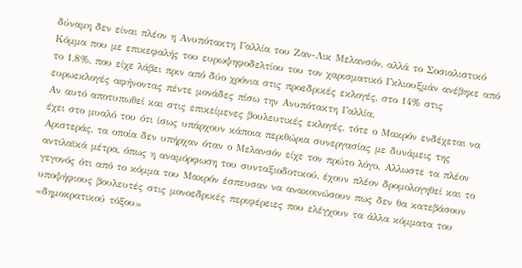δύναμη δεν είναι πλέον η Ανυπότακτη Γαλλία του Ζαν-Λικ Μελανσόν, αλλά το Σοσιαλιστικό Κόμμα που με επικεφαλής του ευρωψηφοδελτίου του τον χαρισματικό Γκλιουξμάν ανέβηκε από το 1,8%, που είχε λάβει πριν από δύο χρόνια στις προεδρικές εκλογές, στο 14% στις ευρωεκλογές αφήνοντας πέντε μονάδες πίσω την Ανυπότακτη Γαλλία.
Αν αυτό αποτυπωθεί και στις επικείμενες βουλευτικές εκλογές, τότε ο Μακρόν ενδέχεται να έχει στο μυαλό του ότι ίσως υπάρχουν κάποια περιθώρια συνεργασίας με δυνάμεις της Αριστεράς, τα οποία δεν υπήρχαν όταν ο Μελανσόν είχε τον πρώτο λόγο. Αλλωστε τα πλέον αντιλαϊκά μέτρα, όπως η αναμόρφωση του συνταξιοδοτικού, έχουν πλέον δρομολογηθεί και το γεγονός ότι από το κόμμα του Μακρόν έσπευσαν να ανακοινώσουν πως δεν θα κατεβάσουν υποψήφιους βουλευτές στις μονοεδρικές περιφέρειες που ελέγχουν τα άλλα κόμματα του «δημοκρατικού τόξου»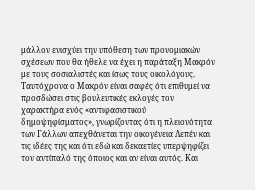μάλλον ενισχύει την υπόθεση των προνομιακών σχέσεων που θα ήθελε να έχει η παράταξη Μακρόν με τους σοσιαλιστές και ίσως τους οικολόγους.
Ταυτόχρονα ο Μακρόν είναι σαφές ότι επιθυμεί να προσδώσει στις βουλευτικές εκλογές τον χαρακτήρα ενός «αντιφασιστικού δημοψηφίσματος», γνωρίζοντας ότι η πλειονότητα των Γάλλων απεχθάνεται την οικογένεια Λεπέν και τις ιδέες της και ότι εδώ και δεκαετίες υπερψηφίζει τον αντίπαλό της όποιος και αν είναι αυτός. Και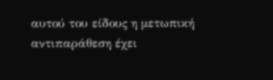αυτού του είδους η μετωπική αντιπαράθεση έχει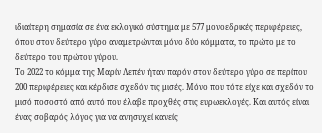ιδιαίτερη σημασία σε ένα εκλογικό σύστημα με 577 μονοεδρικές περιφέρειες, όπου στον δεύτερο γύρο αναμετρώνται μόνο δύο κόμματα, το πρώτο με το δεύτερο του πρώτου γύρου.
Το 2022 το κόμμα της Μαρίν Λεπέν ήταν παρόν στον δεύτερο γύρο σε περίπου 200 περιφέρειες και κέρδισε σχεδόν τις μισές. Μόνο που τότε είχε και σχεδόν το μισό ποσοστό από αυτό που έλαβε προχθές στις ευρωεκλογές. Και αυτός είναι ένας σοβαρός λόγος για να ανησυχεί κανείς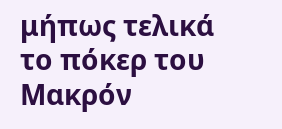μήπως τελικά το πόκερ του Μακρόν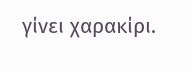γίνει χαρακίρι.